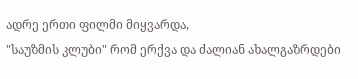ადრე ერთი ფილმი მიყვარდა,
"საუზმის კლუბი" რომ ერქვა და ძალიან ახალგაზრდები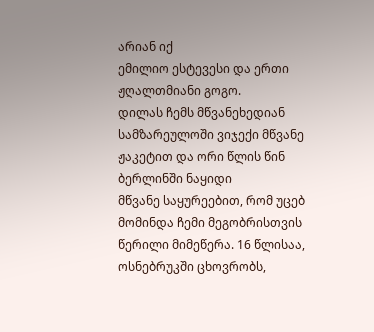არიან იქ
ემილიო ესტევესი და ერთი ჟღალთმიანი გოგო.
დილას ჩემს მწვანეხედიან სამზარეულოში ვიჯექი მწვანე ჟაკეტით და ორი წლის წინ ბერლინში ნაყიდი
მწვანე საყურეებით, რომ უცებ მომინდა ჩემი მეგობრისთვის წერილი მიმეწერა. 16 წლისაა, ოსნებრუკში ცხოვრობს,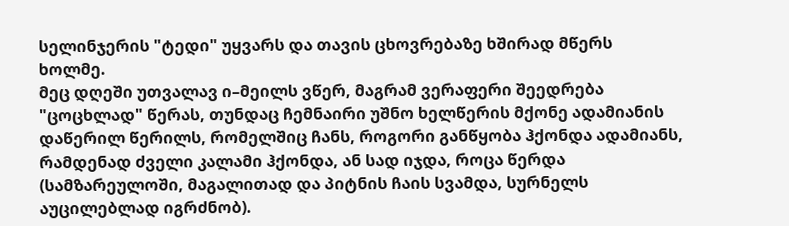სელინჯერის "ტედი" უყვარს და თავის ცხოვრებაზე ხშირად მწერს ხოლმე.
მეც დღეში უთვალავ ი–მეილს ვწერ, მაგრამ ვერაფერი შეედრება "ცოცხლად" წერას, თუნდაც ჩემნაირი უშნო ხელწერის მქონე ადამიანის დაწერილ წერილს, რომელშიც ჩანს, როგორი განწყობა ჰქონდა ადამიანს, რამდენად ძველი კალამი ჰქონდა, ან სად იჯდა, როცა წერდა (სამზარეულოში, მაგალითად და პიტნის ჩაის სვამდა, სურნელს აუცილებლად იგრძნობ).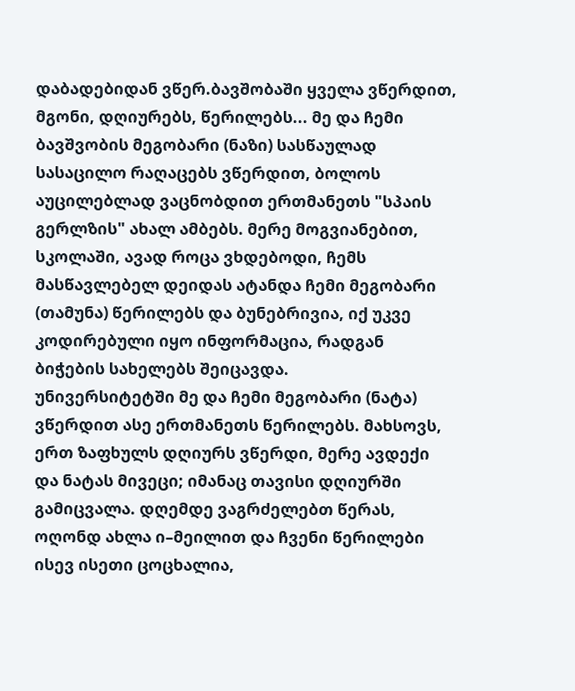დაბადებიდან ვწერ.ბავშობაში ყველა ვწერდით, მგონი, დღიურებს, წერილებს... მე და ჩემი ბავშვობის მეგობარი (ნაზი) სასწაულად სასაცილო რაღაცებს ვწერდით, ბოლოს აუცილებლად ვაცნობდით ერთმანეთს "სპაის გერლზის" ახალ ამბებს. მერე მოგვიანებით, სკოლაში, ავად როცა ვხდებოდი, ჩემს მასწავლებელ დეიდას ატანდა ჩემი მეგობარი (თამუნა) წერილებს და ბუნებრივია, იქ უკვე
კოდირებული იყო ინფორმაცია, რადგან ბიჭების სახელებს შეიცავდა.
უნივერსიტეტში მე და ჩემი მეგობარი (ნატა) ვწერდით ასე ერთმანეთს წერილებს. მახსოვს, ერთ ზაფხულს დღიურს ვწერდი, მერე ავდექი და ნატას მივეცი; იმანაც თავისი დღიურში გამიცვალა. დღემდე ვაგრძელებთ წერას, ოღონდ ახლა ი–მეილით და ჩვენი წერილები ისევ ისეთი ცოცხალია,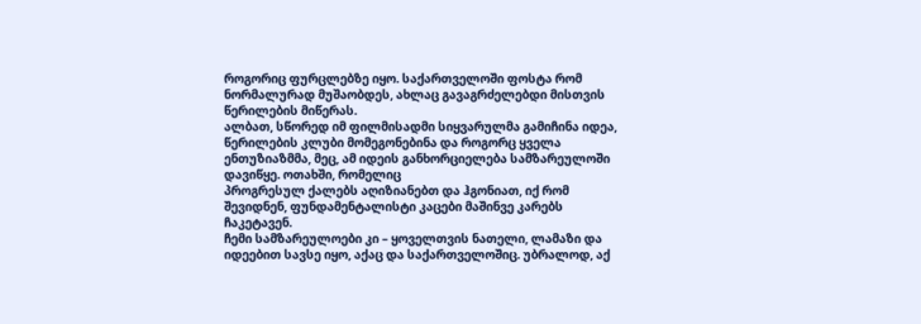როგორიც ფურცლებზე იყო. საქართველოში ფოსტა რომ ნორმალურად მუშაობდეს, ახლაც გავაგრძელებდი მისთვის წერილების მიწერას.
ალბათ, სწორედ იმ ფილმისადმი სიყვარულმა გამიჩინა იდეა,
წერილების კლუბი მომეგონებინა და როგორც ყველა ენთუზიაზმმა, მეც, ამ იდეის განხორციელება სამზარეულოში დავიწყე. ოთახში, რომელიც
პროგრესულ ქალებს აღიზიანებთ და ჰგონიათ, იქ რომ შევიდნენ, ფუნდამენტალისტი კაცები მაშინვე კარებს ჩაკეტავენ.
ჩემი სამზარეულოები კი – ყოველთვის ნათელი, ლამაზი და იდეებით სავსე იყო, აქაც და საქართველოშიც. უბრალოდ, აქ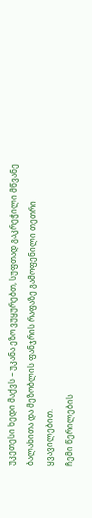უკეთესი ხედი მაქვს – უკანა ეზო ვუყურებთ, სუფთად გაკრეჭილი მწვანე ბალახითა და მეზობლის ფანჯრის რაფაზე გამოფენილი თეთრი ყვავილებით.
ჩემი წერილების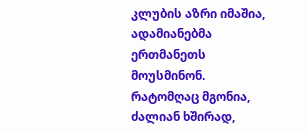კლუბის აზრი იმაშია, ადამიანებმა ერთმანეთს მოუსმინონ. რატომღაც მგონია, ძალიან ხშირად,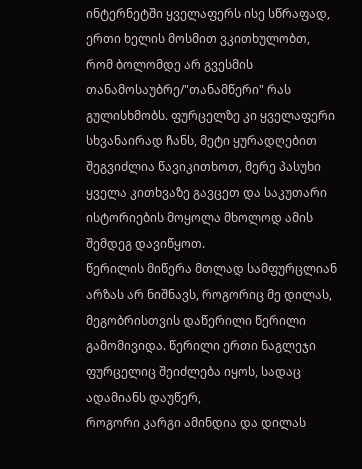ინტერნეტში ყველაფერს ისე სწრაფად, ერთი ხელის მოსმით ვკითხულობთ, რომ ბოლომდე არ გვესმის თანამოსაუბრე/"თანამწერი" რას გულისხმობს. ფურცელზე კი ყველაფერი სხვანაირად ჩანს, მეტი ყურადღებით შეგვიძლია წავიკითხოთ, მერე პასუხი ყველა კითხვაზე გავცეთ და საკუთარი ისტორიების მოყოლა მხოლოდ ამის შემდეგ დავიწყოთ.
წერილის მიწერა მთლად სამფურცლიან არზას არ ნიშნავს, როგორიც მე დილას, მეგობრისთვის დაწერილი წერილი გამომივიდა. წერილი ერთი ნაგლეჯი ფურცელიც შეიძლება იყოს, სადაც ადამიანს დაუწერ,
როგორი კარგი ამინდია და დილას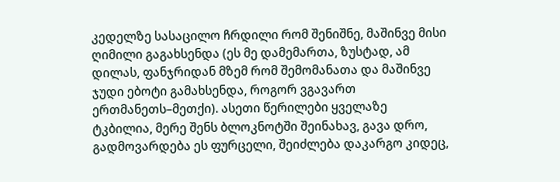კედელზე სასაცილო ჩრდილი რომ შენიშნე, მაშინვე მისი ღიმილი გაგახსენდა (ეს მე დამემართა, ზუსტად, ამ დილას, ფანჯრიდან მზემ რომ შემომანათა და მაშინვე ჯუდი ებოტი გამახსენდა, როგორ ვგავართ ერთმანეთს–მეთქი). ასეთი წერილები ყველაზე ტკბილია, მერე შენს ბლოკნოტში შეინახავ, გავა დრო, გადმოვარდება ეს ფურცელი, შეიძლება დაკარგო კიდეც,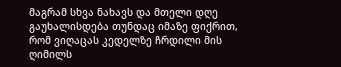მაგრამ სხვა ნახავს და მთელი დღე გაუხალისდება თუნდაც იმაზე ფიქრით, რომ ვიღაცას კედელზე ჩრდილი მის ღიმილს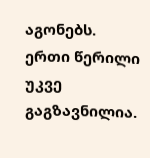აგონებს.
ერთი წერილი უკვე გაგზავნილია.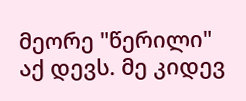მეორე "წერილი"
აქ დევს. მე კიდევ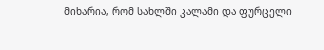მიხარია, რომ სახლში კალამი და ფურცელი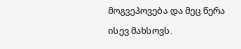მოგვეპოვება და მეც წერა ისევ მახსოვს.